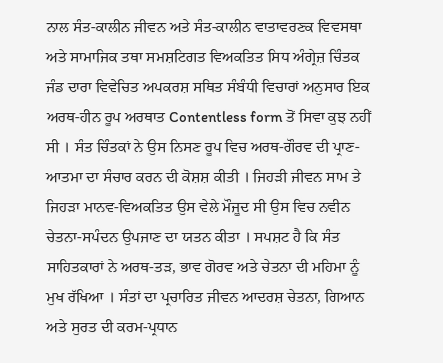ਨਾਲ ਸੰਤ-ਕਾਲੀਨ ਜੀਵਨ ਅਤੇ ਸੰਤ-ਕਾਲੀਨ ਵਾਤਾਵਰਣਕ ਵਿਵਸਥਾ ਅਤੇ ਸਾਮਾਜਿਕ ਤਥਾ ਸਮਸ਼ਟਿਗਤ ਵਿਅਕਤਿਤ ਸਿਧ ਅੰਗ੍ਰੇਜ਼ ਚਿੰਤਕ ਜੰਡ ਦਾਰਾ ਵਿਵੇਚਿਤ ਅਪਕਰਸ਼ ਸਥਿਤ ਸੰਬੰਧੀ ਵਿਚਾਰਾਂ ਅਨੁਸਾਰ ਇਕ ਅਰਥ-ਹੀਨ ਰੂਪ ਅਰਥਾਤ Contentless form ਤੋਂ ਸਿਵਾ ਕੁਝ ਨਹੀਂ ਸੀ । ਸੰਤ ਚਿੰਤਕਾਂ ਨੇ ਉਸ ਨਿਸਣ ਰੂਪ ਵਿਚ ਅਰਥ-ਗੌਰਵ ਦੀ ਪ੍ਰਾਣ-ਆਤਮਾ ਦਾ ਸੰਚਾਰ ਕਰਨ ਦੀ ਕੋਸ਼ਸ਼ ਕੀਤੀ । ਜਿਹੜੀ ਜੀਵਨ ਸਾਮ ਤੇ ਜਿਹੜਾ ਮਾਨਵ-ਵਿਅਕਤਿਤ ਉਸ ਵੇਲੇ ਮੌਜੂਦ ਸੀ ਉਸ ਵਿਚ ਨਵੀਨ ਚੇਤਨਾ-ਸਪੰਦਨ ਉਪਜਾਣ ਦਾ ਯਤਨ ਕੀਤਾ । ਸਪਸ਼ਟ ਹੈ ਕਿ ਸੰਤ ਸਾਹਿਤਕਾਰਾਂ ਨੇ ਅਰਥ-ਤੜ, ਭਾਵ ਗੋਰਵ ਅਤੇ ਚੇਤਨਾ ਦੀ ਮਹਿਮਾ ਨੂੰ ਮੁਖ ਰੱਖਿਆ । ਸੰਤਾਂ ਦਾ ਪ੍ਰਚਾਰਿਤ ਜੀਵਨ ਆਦਰਸ਼ ਚੇਤਨਾ, ਗਿਆਨ ਅਤੇ ਸੁਰਤ ਦੀ ਕਰਮ-ਪ੍ਰਧਾਨ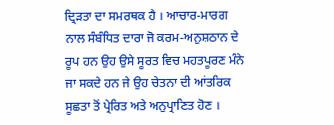ਦ੍ਰਿੜਤਾ ਦਾ ਸਮਰਥਕ ਹੈ । ਆਚਾਰ-ਮਾਰਗ ਨਾਲ ਸੰਬੰਧਿਤ ਦਾਰਾ ਜੋ ਕਰਮ-ਅਨੁਸ਼ਠਾਨ ਦੇ ਰੂਪ ਹਨ ਉਹ ਉਸੇ ਸੂਰਤ ਵਿਚ ਮਹਤਪੂਰਣ ਮੰਨੇ ਜਾ ਸਕਦੇ ਹਨ ਜੇ ਉਹ ਚੇਤਨਾ ਦੀ ਆਂਤਰਿਕ ਸੂਛਤਾ ਤੋਂ ਪ੍ਰੇਰਿਤ ਅਤੇ ਅਨੁਪ੍ਰਾਣਿਤ ਹੋਣ ।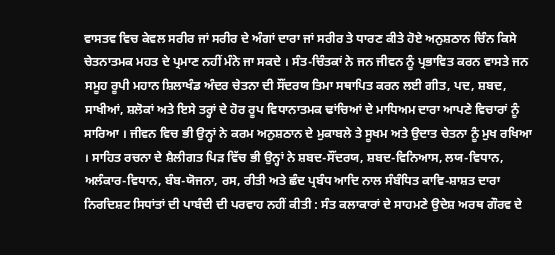ਵਾਸਤਵ ਵਿਚ ਕੇਵਲ ਸਰੀਰ ਜਾਂ ਸਰੀਰ ਦੇ ਅੰਗਾਂ ਦਾਰਾ ਜਾਂ ਸਰੀਰ ਤੇ ਧਾਰਣ ਕੀਤੇ ਹੋਏ ਅਨੁਸ਼ਠਾਨ ਚਿੰਨ ਕਿਸੇ ਚੇਤਨਾਤਮਕ ਮਹਤ ਦੇ ਪ੍ਰਮਾਣ ਨਹੀਂ ਮੰਨੇ ਜਾ ਸਕਦੇ । ਸੰਤ-ਚਿੰਤਕਾਂ ਨੇ ਜਨ ਜੀਵਨ ਨੂੰ ਪ੍ਰਭਾਵਿਤ ਕਰਨ ਵਾਸਤੇ ਜਨ ਸਮੂਹ ਰੂਪੀ ਮਹਾਨ ਸ਼ਿਲਾਖੰਡ ਅੰਦਰ ਚੇਤਨਾ ਦੀ ਸੌਂਦਰਯ ਤਿਮਾ ਸਥਾਪਿਤ ਕਰਨ ਲਈ ਗੀਤ, ਪਦ, ਸ਼ਬਦ, ਸਾਖੀਆਂ, ਸ਼ਲੋਕਾਂ ਅਤੇ ਇਸੇ ਤਰ੍ਹਾਂ ਦੇ ਹੋਰ ਰੂਪ ਵਿਧਾਨਾਤਮਕ ਢਾਂਚਿਆਂ ਦੇ ਮਾਧਿਅਮ ਦਾਰਾ ਆਪਣੇ ਵਿਚਾਰਾਂ ਨੂੰ ਸਾਰਿਆ । ਜੀਵਨ ਵਿਚ ਭੀ ਉਨ੍ਹਾਂ ਨੇ ਕਰਮ ਅਨੁਸ਼ਠਾਨ ਦੇ ਮੁਕਾਬਲੇ ਤੇ ਸੂਖਮ ਅਤੇ ਉਦਾਤ ਚੇਤਨਾ ਨੂੰ ਮੁਖ ਰਖਿਆ । ਸਾਹਿਤ ਰਚਨਾ ਦੇ ਸ਼ੈਲੀਗਤ ਪਿੜ ਵਿੱਚ ਭੀ ਉਨ੍ਹਾਂ ਨੇ ਸ਼ਬਦ-ਸੌਂਦਰਯ, ਸ਼ਬਦ-ਵਿਨਿਆਸ, ਲਯ-ਵਿਧਾਨ, ਅਲੰਕਾਰ-ਵਿਧਾਨ, ਬੰਬ-ਯੋਜਨਾ, ਰਸ, ਰੀਤੀ ਅਤੇ ਛੰਦ ਪ੍ਰਬੰਧ ਆਦਿ ਨਾਲ ਸੰਬੰਧਿਤ ਕਾਵਿ-ਸ਼ਾਸ਼ਤ ਦਾਰਾ ਨਿਰਦਿਸ਼ਟ ਸਿਧਾਂਤਾਂ ਦੀ ਪਾਬੰਦੀ ਦੀ ਪਰਵਾਹ ਨਹੀਂ ਕੀਤੀ : ਸੰਤ ਕਲਾਕਾਰਾਂ ਦੇ ਸਾਹਮਣੇ ਉਦੇਸ਼ ਅਰਥ ਗੌਰਵ ਦੇ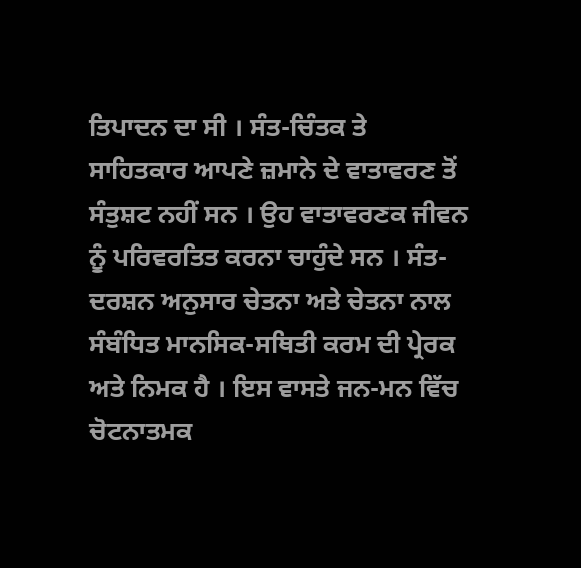ਤਿਪਾਦਨ ਦਾ ਸੀ । ਸੰਤ-ਚਿੰਤਕ ਤੇ ਸਾਹਿਤਕਾਰ ਆਪਣੇ ਜ਼ਮਾਨੇ ਦੇ ਵਾਤਾਵਰਣ ਤੋਂ ਸੰਤੁਸ਼ਟ ਨਹੀਂ ਸਨ । ਉਹ ਵਾਤਾਵਰਣਕ ਜੀਵਨ ਨੂੰ ਪਰਿਵਰਤਿਤ ਕਰਨਾ ਚਾਹੁੰਦੇ ਸਨ । ਸੰਤ-ਦਰਸ਼ਨ ਅਨੁਸਾਰ ਚੇਤਨਾ ਅਤੇ ਚੇਤਨਾ ਨਾਲ ਸੰਬੰਧਿਤ ਮਾਨਸਿਕ-ਸਥਿਤੀ ਕਰਮ ਦੀ ਪ੍ਰੇਰਕ ਅਤੇ ਨਿਮਕ ਹੈ । ਇਸ ਵਾਸਤੇ ਜਨ-ਮਨ ਵਿੱਚ ਚੋਟਨਾਤਮਕ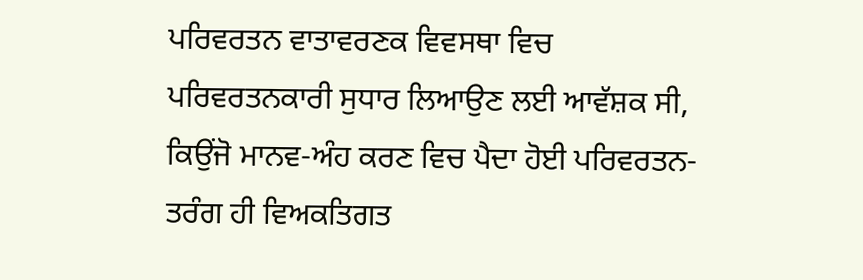ਪਰਿਵਰਤਨ ਵਾਤਾਵਰਣਕ ਵਿਵਸਥਾ ਵਿਚ ਪਰਿਵਰਤਨਕਾਰੀ ਸੁਧਾਰ ਲਿਆਉਣ ਲਈ ਆਵੱਸ਼ਕ ਸੀ, ਕਿਉਂਜੋ ਮਾਨਵ-ਅੰਹ ਕਰਣ ਵਿਚ ਪੈਦਾ ਹੋਈ ਪਰਿਵਰਤਨ-ਤਰੰਗ ਹੀ ਵਿਅਕਤਿਗਤ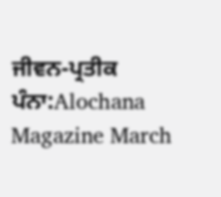ਜੀਵਨ-ਪ੍ਰਤੀਕ
ਪੰਨਾ:Alochana Magazine March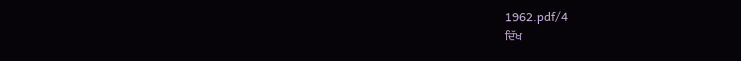1962.pdf/4
ਦਿੱਖ